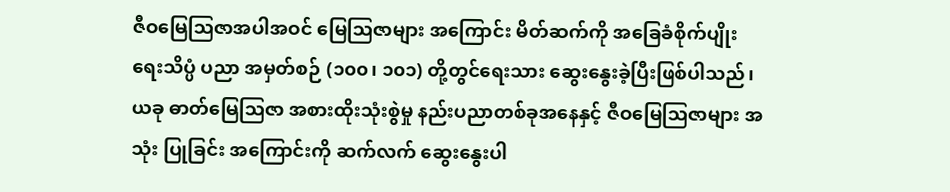ဇီဝမြေဩဇာအပါအဝင် မြေဩဇာများ အကြောင်း မိတ်ဆက်ကို အခြေခံစိုက်ပျိုးရေးသိပ္ပံ ပညာ အမှတ်စဉ် (၁၀၀၊ ၁၀၁) တို့တွင်ရေးသား ဆွေးနွေးခဲ့ပြီးဖြစ်ပါသည်၊
ယခု ဓာတ်မြေဩဇာ အစားထိုးသုံးစွဲမှု နည်းပညာတစ်ခုအနေနှင့် ဇီဝမြေဩဇာများ အသုံး ပြုခြင်း အကြောင်းကို ဆက်လက် ဆွေးနွေးပါ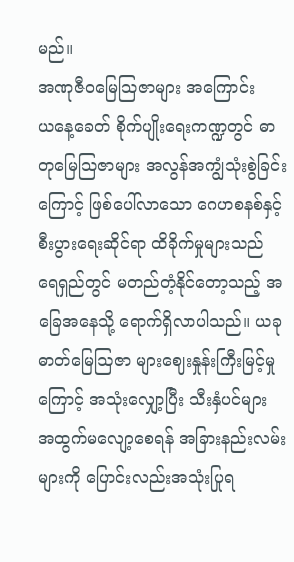မည်။
အဏုဇီဝမြေသြဇာများ အကြောင်း
ယနေ့ခေတ် စိုက်ပျိုးရေးကဏ္ဍတွင် ဓာတုမြေသြဇာများ အလွန်အကျွံသုံးစွဲခြင်းကြောင့် ဖြစ်ပေါ်လာသော ဂေဟစနစ်နှင့် စီးပွားရေးဆိုင်ရာ ထိခိုက်မှုများသည် ရေရှည်တွင် မတည်တံ့နိုင်တော့သည့် အခြေအနေသို့ ရောက်ရှိလာပါသည်။ ယခု ဓာတ်မြေဩဇာ များဈေးနှုန်းကြီးမြင့်မှုကြောင့် အသုံးလျှော့ပြီး သီးနှံပင်များ အထွက်မလျော့စေရန် အခြားနည်းလမ်းများကို ပြောင်းလည်းအသုံးပြုရ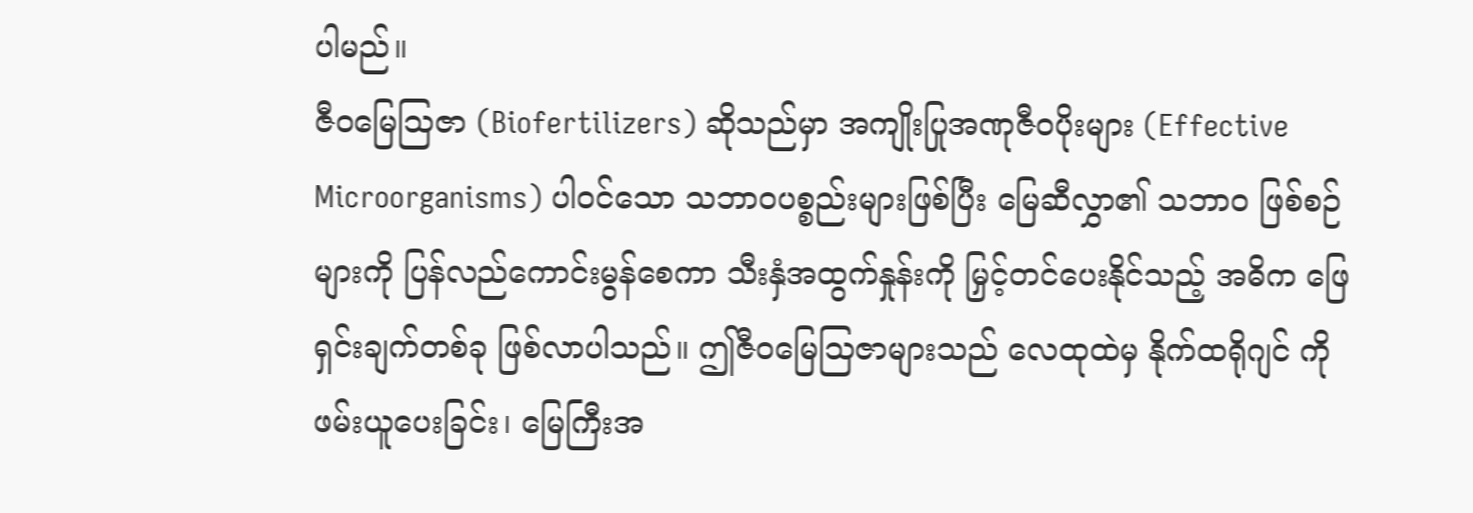ပါမည်။
ဇီဝမြေသြဇာ (Biofertilizers) ဆိုသည်မှာ အကျိုးပြုအဏုဇီဝပိုးများ (Effective Microorganisms) ပါဝင်သော သဘာဝပစ္စည်းများဖြစ်ပြီး မြေဆီလွှာ၏ သဘာဝ ဖြစ်စဉ် များကို ပြန်လည်ကောင်းမွန်စေကာ သီးနှံအထွက်နှုန်းကို မြှင့်တင်ပေးနိုင်သည့် အဓိက ဖြေရှင်းချက်တစ်ခု ဖြစ်လာပါသည်။ ဤဇီဝမြေသြဇာများသည် လေထုထဲမှ နိုက်ထရိုဂျင် ကို ဖမ်းယူပေးခြင်း၊ မြေကြီးအ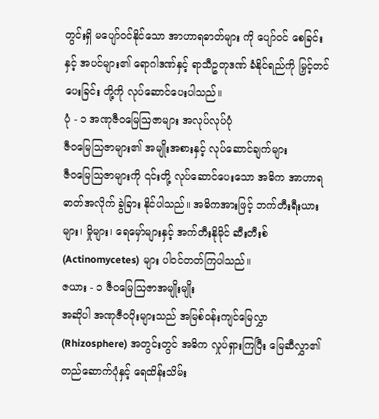တွင်းရှိ မပျော်ဝင်နိုင်သော အာဟာရဓာတ်များ ကို ပျော်ဝင် စေခြင်းနှင့် အပင်များ၏ ရောဂါဒဏ်နှင့် ရာသီဥတုဒဏ် ခံနိုင်ရည်ကို မြှင့်တင်ပေးခြင်း တို့ကို လုပ်ဆောင်ပေးပါသည်။
ပုံ - ၁ အဏုဇီဝမြေဩဇာများ အလုပ်လုပ်ပုံ
ဇီဝမြေသြဇာများ၏ အမျိုးအစားနှင့် လုပ်ဆောင်ချက်များ
ဇီဝမြေသြဇာများကို ၎င်းတို့ လုပ်ဆောင်ပေးသော အဓိက အာဟာရဓာတ်အလိုက် ခွဲခြား နိုင်ပါသည်။ အဓိကအားဖြင့် ဘက်တီးရီးယားများ၊ မှိုများ၊ ရေမှော်များနှင့် အက်တီးနိုမိုင် ဆီးတီးစ် (Actinomycetes) များ ပါဝင်တတ်ကြပါသည်။
ဇယား - ၁ ဇီဝမြေဩဇာအမျိုးမျိုး
အဆိုပါ အဏုဇီဝပိုးများသည် အမြစ်ဝန်းကျင်မြေလွှာ (Rhizosphere) အတွင်းတွင် အဓိက လှုပ်ရှားကြပြီး မြေဆီလွှာ၏ တည်ဆောက်ပုံနှင့် ရေထိန်းသိမ်း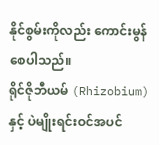နိုင်စွမ်းကိုလည်း ကောင်းမွန်စေပါသည်။
ရိုင်ဇိုဘီယမ် (Rhizobium) နှင့် ပဲမျိုးရင်းဝင်အပင်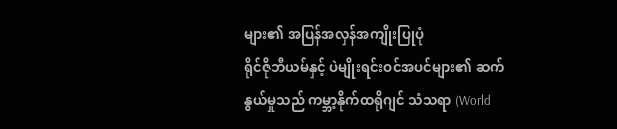များ၏ အပြန်အလှန်အကျိုးပြုပုံ
ရိုင်ဇိုဘီယမ်နှင့် ပဲမျိုးရင်းဝင်အပင်များ၏ ဆက်နွယ်မှုသည် ကမ္ဘာ့နိုက်ထရိုဂျင် သံသရာ (World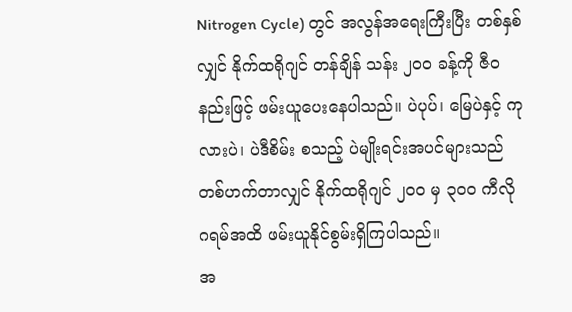Nitrogen Cycle) တွင် အလွန်အရေးကြီးပြီး တစ်နှစ်လျှင် နိုက်ထရိုဂျင် တန်ချိန် သန်း ၂၀၀ ခန့်ကို ဇီဝနည်းဖြင့် ဖမ်းယူပေးနေပါသည်။ ပဲပုပ်၊ မြေပဲနှင့် ကုလားပဲ၊ ပဲဒီစိမ်း စသည့် ပဲမျိုးရင်းအပင်များသည် တစ်ဟက်တာလျှင် နိုက်ထရိုဂျင် ၂၀၀ မှ ၃၀၀ ကီလို ဂရမ်အထိ ဖမ်းယူနိုင်စွမ်းရှိကြပါသည်။
အ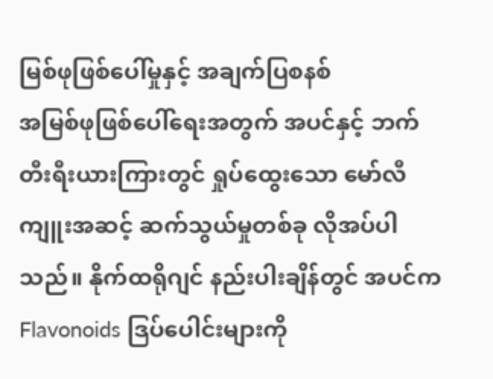မြစ်ဖုဖြစ်ပေါ်မှုနှင့် အချက်ပြစနစ်
အမြစ်ဖုဖြစ်ပေါ်ရေးအတွက် အပင်နှင့် ဘက်တီးရီးယားကြားတွင် ရှုပ်ထွေးသော မော်လီ ကျူးအဆင့် ဆက်သွယ်မှုတစ်ခု လိုအပ်ပါသည်။ နိုက်ထရိုဂျင် နည်းပါးချိန်တွင် အပင်က Flavonoids ဒြပ်ပေါင်းများကို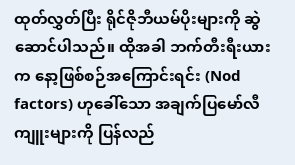ထုတ်လွှတ်ပြီး ရိုင်ဇိုဘီယမ်ပိုးများကို ဆွဲဆောင်ပါသည်။ ထိုအခါ ဘက်တီးရီးယားက နော့ဖြစ်စဉ်အကြောင်းရင်း (Nod factors) ဟုခေါ်သော အချက်ပြမော်လီကျူးများကို ပြန်လည်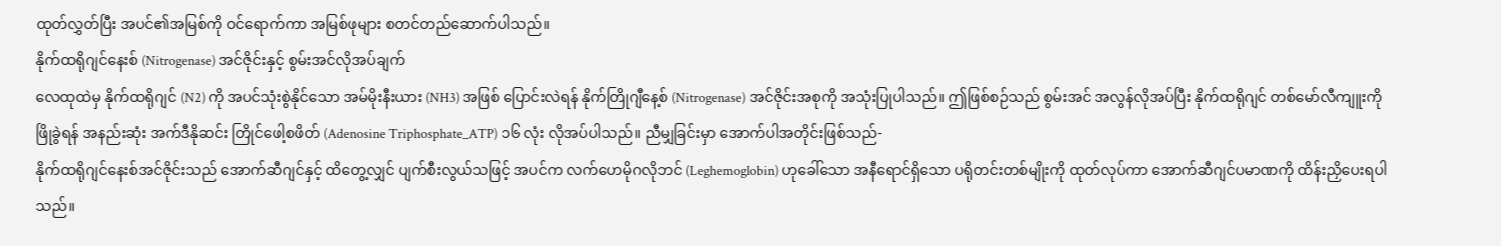ထုတ်လွှတ်ပြီး အပင်၏အမြစ်ကို ဝင်ရောက်ကာ အမြစ်ဖုများ စတင်တည်ဆောက်ပါသည်။
နိုက်ထရိုဂျင်နေးစ် (Nitrogenase) အင်ဇိုင်းနှင့် စွမ်းအင်လိုအပ်ချက်
လေထုထဲမှ နိုက်ထရိုဂျင် (N2) ကို အပင်သုံးစွဲနိုင်သော အမ်မိုးနီးယား (NH3) အဖြစ် ပြောင်းလဲရန် နိုက်တြိုဂျီနေ့စ် (Nitrogenase) အင်ဇိုင်းအစုကို အသုံးပြုပါသည်။ ဤဖြစ်စဉ်သည် စွမ်းအင် အလွန်လိုအပ်ပြီး နိုက်ထရိုဂျင် တစ်မော်လီကျူးကို ဖြိုခွဲရန် အနည်းဆုံး အက်ဒီနိုဆင်း တြိုင်ဖေါ့စဖိတ် (Adenosine Triphosphate_ATP) ၁၆ လုံး လိုအပ်ပါသည်။ ညီမျှခြင်းမှာ အောက်ပါအတိုင်းဖြစ်သည်-
နိုက်ထရိုဂျင်နေးစ်အင်ဇိုင်းသည် အောက်ဆီဂျင်နှင့် ထိတွေ့လျှင် ပျက်စီးလွယ်သဖြင့် အပင်က လက်ဟေမိုဂလိုဘင် (Leghemoglobin) ဟုခေါ်သော အနီရောင်ရှိသော ပရိုတင်းတစ်မျိုးကို ထုတ်လုပ်ကာ အောက်ဆီဂျင်ပမာဏကို ထိန်းညှိပေးရပါသည်။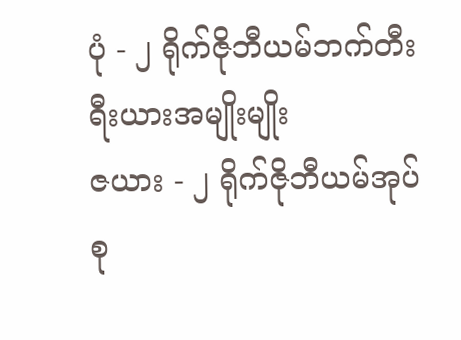ပုံ - ၂ ရိုက်ဇိုဘီယမ်ဘက်တီးရီးယားအမျိုးမျိုး
ဇယား - ၂ ရိုက်ဇိုဘီယမ်အုပ်စု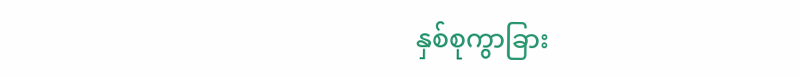နှစ်စုကွာခြား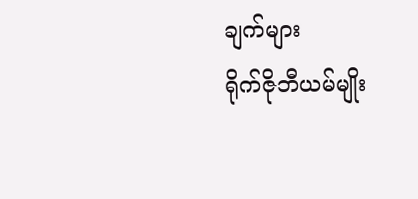ချက်များ
ရိုက်ဇိုဘီယမ်မျိုး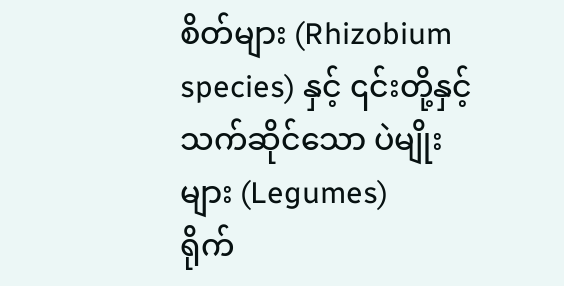စိတ်များ (Rhizobium species) နှင့် ၎င်းတို့နှင့် သက်ဆိုင်သော ပဲမျိုးများ (Legumes)
ရိုက်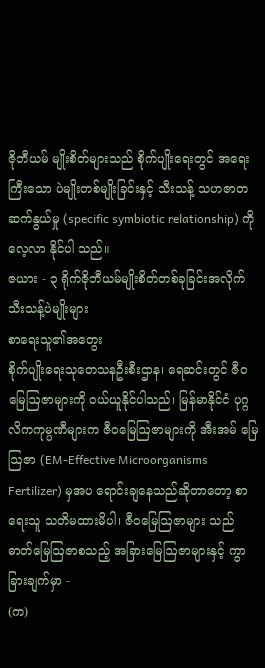ဇိုဘီယမ် မျိုးစိတ်များသည် စိုက်ပျိုးရေးတွင် အရေးကြီးသော ပဲမျိုးတစ်မျိုးခြင်းနှင့် သီးသန့် သဟဇာတ ဆက်နွယ်မှု (specific symbiotic relationship) ကို လေ့လာ နိုင်ပါ သည်။
ဇယား - ၃ ရိုက်ဇိုဘီယမ်မျိုးစိတ်တစ်ခုခြင်းအလိုက် သီးသန့်ပဲမျိုးများ
စာရေးသူ၏အတွေး
စိုက်ပျိုးရေးသုတေသနဦးစီးဌာန၊ ရေဆင်းတွင် ဇီဝမြေဩဇာများကို ဝယ်ယူနိုင်ပါသည်၊ မြန်မာနိုင်ငံ ပုဂ္ဂလိကကုမ္ပဏီများက ဇီဝမြေဩဇာများကို အီးအမ် မြေဩဇာ (EM-Effective Microorganisms Fertilizer) မှအပ ရောင်းချနေသည်ဆိုတာတော့ စာရေးသူ သတိမထားမိပါ၊ ဇီဝမြေဩဇာများ သည် ဓာတ်မြေဩဇာစသည့် အခြားမြေဩဇာများနှင့် ကွာခြားချက်မှာ -
(က)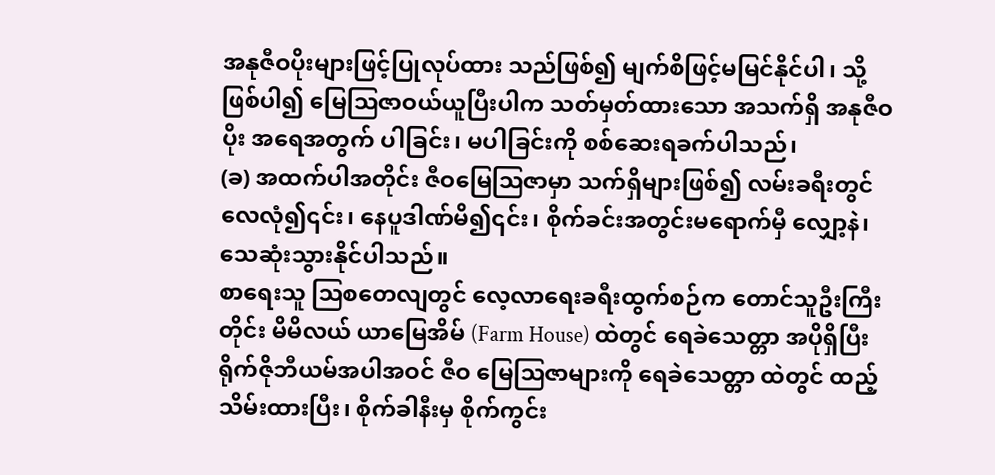အနုဇီဝပိုးများဖြင့်ပြုလုပ်ထား သည်ဖြစ်၍ မျက်စိဖြင့်မမြင်နိုင်ပါ၊ သို့ဖြစ်ပါ၍ မြေဩဇာဝယ်ယူပြီးပါက သတ်မှတ်ထားသော အသက်ရှိ အနုဇီဝပိုး အရေအတွက် ပါခြင်း၊ မပါခြင်းကို စစ်ဆေးရခက်ပါသည်၊
(ခ) အထက်ပါအတိုင်း ဇီဝမြေဩဇာမှာ သက်ရှိများဖြစ်၍ လမ်းခရီးတွင် လေလုံ၍၎င်း၊ နေပူဒါဏ်မိ၍၎င်း၊ စိုက်ခင်းအတွင်းမရောက်မှီ လျှော့နဲ၊ သေဆုံးသွားနိုင်ပါသည်။
စာရေးသူ ဩစတေလျတွင် လေ့လာရေးခရီးထွက်စဉ်က တောင်သူဦးကြီးတိုင်း မိမိလယ် ယာမြေအိမ် (Farm House) ထဲတွင် ရေခဲသေတ္တာ အပိုရှိပြီး ရိုက်ဇိုဘီယမ်အပါအဝင် ဇီဝ မြေဩဇာများကို ရေခဲသေတ္တာ ထဲတွင် ထည့်သိမ်းထားပြီး၊ စိုက်ခါနီးမှ စိုက်ကွင်း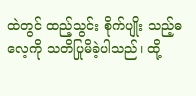ထဲတွင် ထည့်သွင်း စိုက်ပျိုး သည့်ဓလေ့ကို သတိပြုမိခဲ့ပါသည်၊ ထို့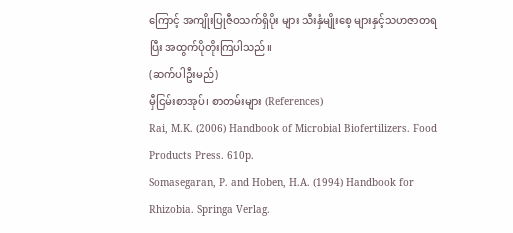ကြောင့် အကျိုးပြုဇီဝသက်ရှိပိုး များ သီးနှံမျိုးစေ့ များနှင့်သဟဇာတရပြီး အထွက်ပိုတိုးကြပါသည်။
(ဆက်ပါဦးမည်)
မှီငြမ်းစာအုပ်၊ စာတမ်းများ (References)
Rai, M.K. (2006) Handbook of Microbial Biofertilizers. Food Products Press. 610p.
Somasegaran, P. and Hoben, H.A. (1994) Handbook for Rhizobia. Springa Verlag.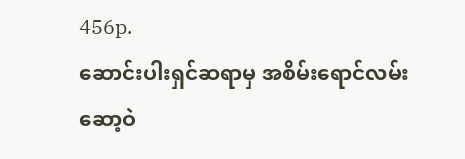456p.
ဆောင်းပါးရှင်ဆရာမှ အစိမ်းရောင်လမ်းဆော့ဝဲ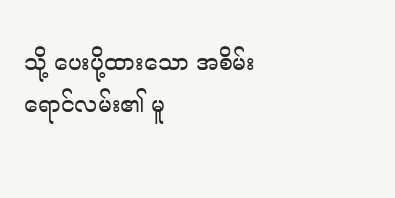သို့ ပေးပို့ထားသော အစိမ်းရောင်လမ်း၏ မူ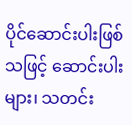ပိုင်ဆောင်းပါးဖြစ်သဖြင့် ဆောင်းပါးများ၊ သတင်း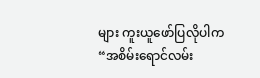များ ကူးယူဖော်ပြလိုပါက “အစိမ်းရောင်လမ်း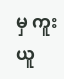မှ ကူးယူ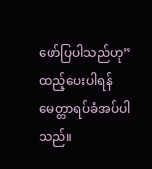ဖော်ပြပါသည်ဟု” ထည့်ပေးပါရန် မေတ္တာရပ်ခံအပ်ပါသည်။